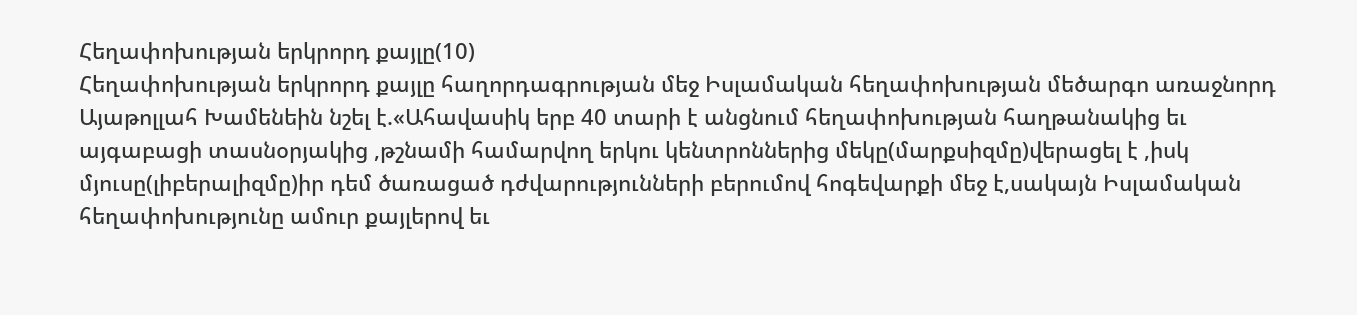Հեղափոխության երկրորդ քայլը(10)
Հեղափոխության երկրորդ քայլը հաղորդագրության մեջ Իսլամական հեղափոխության մեծարգո առաջնորդ Այաթոլլահ Խամենեին նշել է.«Ահավասիկ երբ 40 տարի է անցնում հեղափոխության հաղթանակից եւ այգաբացի տասնօրյակից ,թշնամի համարվող երկու կենտրոններից մեկը(մարքսիզմը)վերացել է ,իսկ մյուսը(լիբերալիզմը)իր դեմ ծառացած դժվարությունների բերումով հոգեվարքի մեջ է,սակայն Իսլամական հեղափոխությունը ամուր քայլերով եւ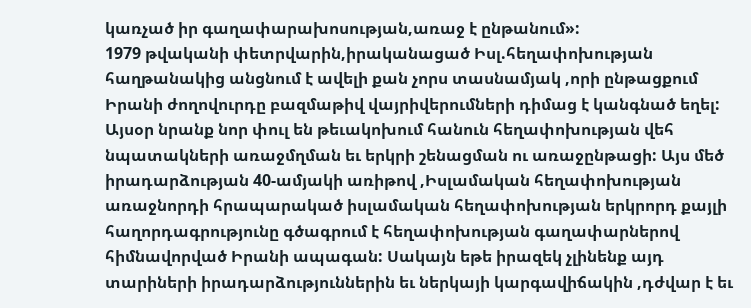կառչած իր գաղափարախոսության,առաջ է ընթանում»:
1979 թվականի փետրվարին,իրականացած Իսլ.հեղափոխության հաղթանակից անցնում է ավելի քան չորս տասնամյակ ,որի ընթացքում Իրանի ժողովուրդը բազմաթիվ վայրիվերումների դիմաց է կանգնած եղել: Այսօր նրանք նոր փուլ են թեւակոխում հանուն հեղափոխության վեհ նպատակների առաջմղման եւ երկրի շենացման ու առաջընթացի: Այս մեծ իրադարձության 40-ամյակի առիթով ,Իսլամական հեղափոխության առաջնորդի հրապարակած իսլամական հեղափոխության երկրորդ քայլի հաղորդագրությունը գծագրում է հեղափոխության գաղափարներով հիմնավորված Իրանի ապագան: Սակայն եթե իրազեկ չլինենք այդ տարիների իրադարձություններին եւ ներկայի կարգավիճակին ,դժվար է եւ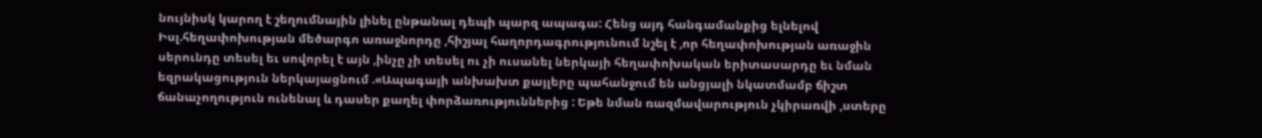նույնիսկ կարող է շեղումնային լինել ընթանալ դեպի պարզ ապագա: Հենց այդ հանգամանքից ելնելով Իսլ.հեղափոխության մեծարգո առաջնորդը ,հիշյալ հաղորդագրությունում նշել է ,որ հեղափոխության առաջին սերունդը տեսել եւ սովորել է այն ,ինչը չի տեսել ու չի ուսանել ներկայի հեղափոխական երիտասարդը եւ նման եզրակացություն ներկայացնում .«Ապագայի անխախտ քայլերը պահանջում են անցյալի նկատմամբ ճիշտ ճանաչողություն ունենալ և դասեր քաղել փորձառություններից : Եթե նման ռազմավարություն չկիրառվի ,ստերը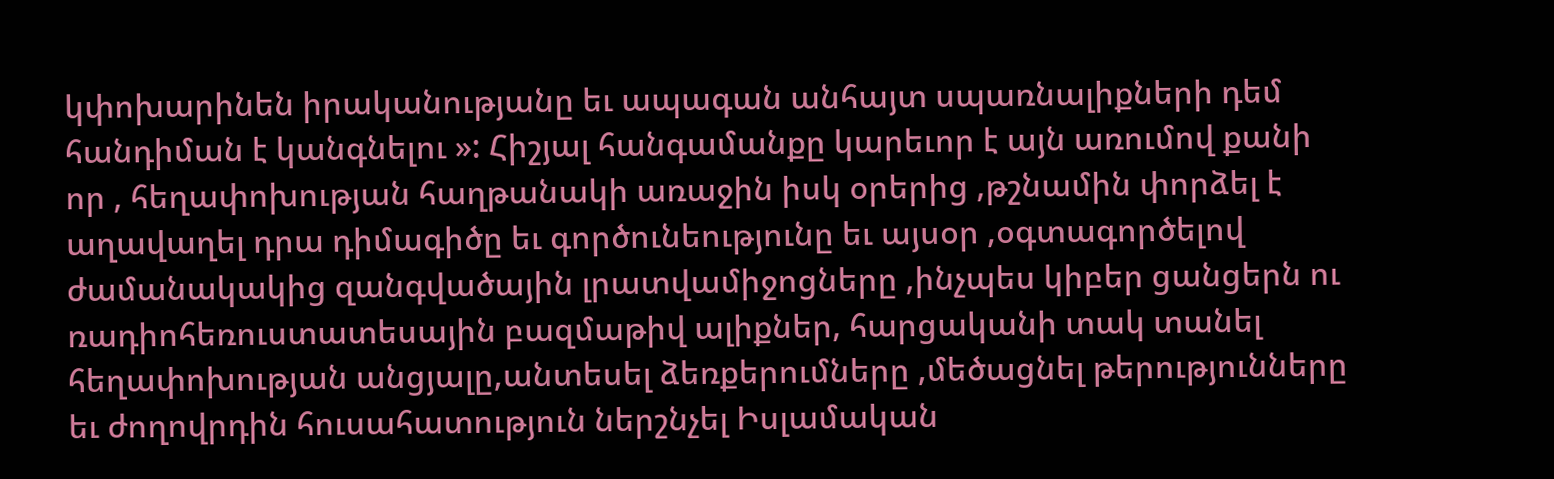կփոխարինեն իրականությանը եւ ապագան անհայտ սպառնալիքների դեմ հանդիման է կանգնելու »: Հիշյալ հանգամանքը կարեւոր է այն առումով քանի որ , հեղափոխության հաղթանակի առաջին իսկ օրերից ,թշնամին փորձել է աղավաղել դրա դիմագիծը եւ գործունեությունը եւ այսօր ,օգտագործելով ժամանակակից զանգվածային լրատվամիջոցները ,ինչպես կիբեր ցանցերն ու ռադիոհեռուստատեսային բազմաթիվ ալիքներ, հարցականի տակ տանել հեղափոխության անցյալը,անտեսել ձեռքերումները ,մեծացնել թերությունները եւ ժողովրդին հուսահատություն ներշնչել Իսլամական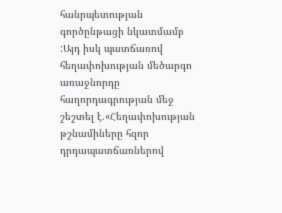հանրպետության գործընթացի նկատմամբ :Այդ իսկ պատճառով հեղափոխության մեծարգո առաջնորդը հաղորդագրության մեջ շեշտել է.«Հեղափոխության թշնամիները հզոր դրդապատճառներով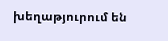խեղաթյուրում են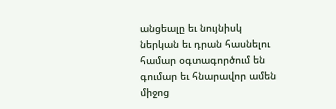անցեալը եւ նույնիսկ ներկան եւ դրան հասնելու համար օգտագործում են գումար եւ հնարավոր ամեն միջոց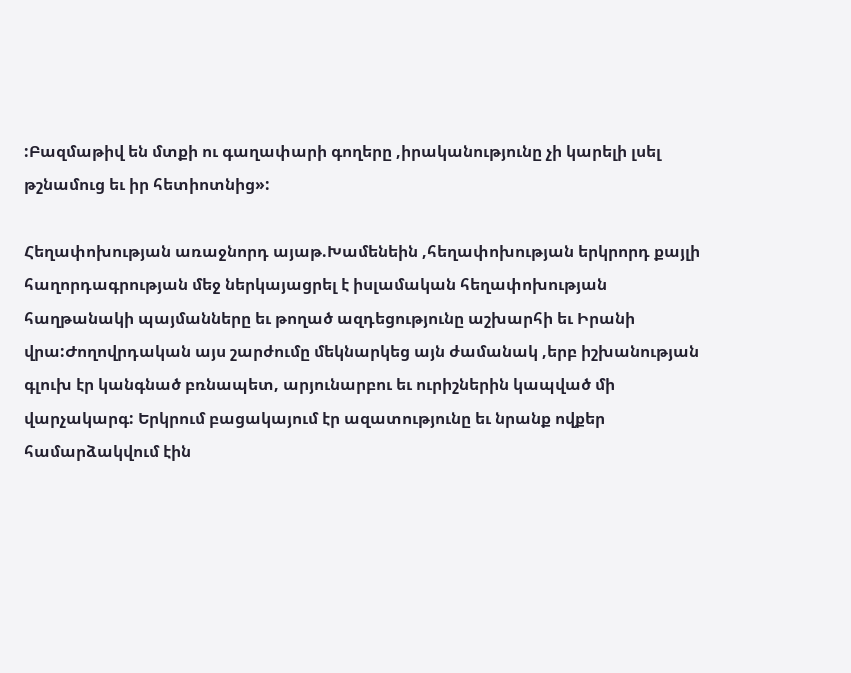:Բազմաթիվ են մտքի ու գաղափարի գողերը ,իրականությունը չի կարելի լսել թշնամուց եւ իր հետիոտնից»:

Հեղափոխության առաջնորդ այաթ.Խամենեին ,հեղափոխության երկրորդ քայլի հաղորդագրության մեջ ներկայացրել է իսլամական հեղափոխության հաղթանակի պայմանները եւ թողած ազդեցությունը աշխարհի եւ Իրանի վրա:Ժողովրդական այս շարժումը մեկնարկեց այն ժամանակ ,երբ իշխանության գլուխ էր կանգնած բռնապետ, արյունարբու եւ ուրիշներին կապված մի վարչակարգ: Երկրում բացակայում էր ազատությունը եւ նրանք ովքեր համարձակվում էին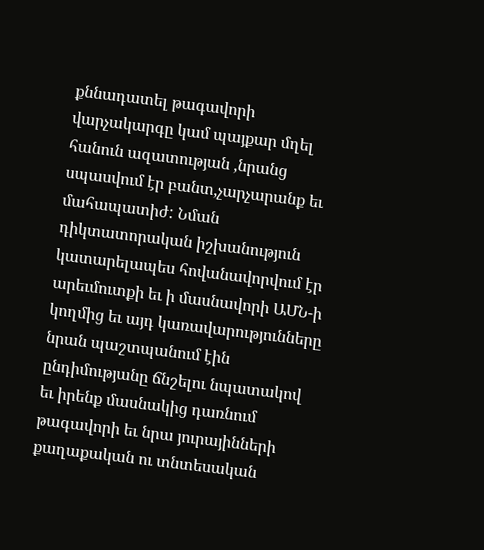քննադատել թագավորի վարչակարգը կամ պայքար մղել հանուն ազատության ,նրանց սպասվում էր բանտ,չարչարանք եւ մահապատիժ: Նման դիկտատորական իշխանություն կատարելապես հովանավորվում էր արեւմուտքի եւ ի մասնավորի ԱՄՆ-ի կողմից եւ այդ կառավարությունները նրան պաշտպանում էին ընդիմությանը ճնշելու նպատակով եւ իրենք մասնակից դառնում թագավորի եւ նրա յուրայինների քաղաքական ու տնտեսական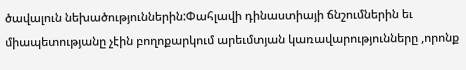ծավալուն նեխածություններին:Փահլավի դինաստիայի ճնշումներին եւ միապետությանը չէին բողոքարկում արեւմտյան կառավարությունները ,որոնք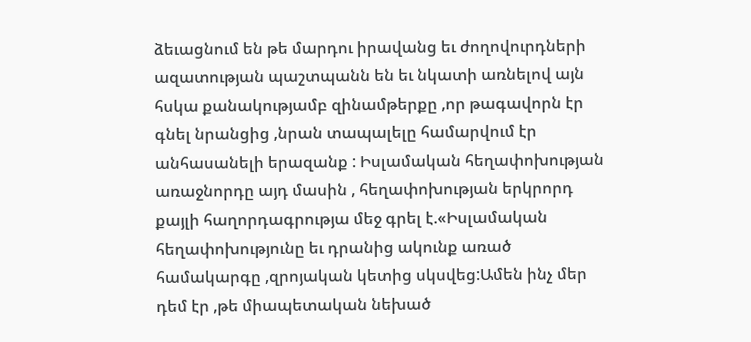ձեւացնում են թե մարդու իրավանց եւ ժողովուրդների ազատության պաշտպանն են եւ նկատի առնելով այն հսկա քանակությամբ զինամթերքը ,որ թագավորն էր գնել նրանցից ,նրան տապալելը համարվում էր անհասանելի երազանք : Իսլամական հեղափոխության առաջնորդը այդ մասին , հեղափոխության երկրորդ քայլի հաղորդագրությա մեջ գրել է.«Իսլամական հեղափոխությունը եւ դրանից ակունք առած համակարգը ,զրոյական կետից սկսվեց:Ամեն ինչ մեր դեմ էր ,թե միապետական նեխած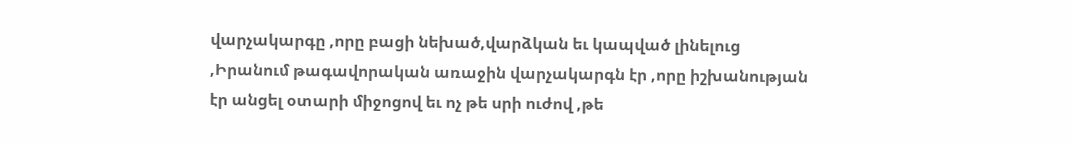վարչակարգը ,որը բացի նեխած,վարձկան եւ կապված լինելուց ,Իրանում թագավորական առաջին վարչակարգն էր ,որը իշխանության էր անցել օտարի միջոցով եւ ոչ թե սրի ուժով ,թե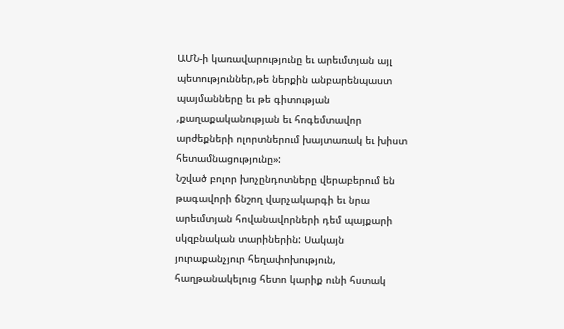ԱՄՆ-ի կառավարությունը եւ արեւմտյան այլ պետություններ,թե ներքին անբարենպաստ պայմանները եւ թե գիտության ,քաղաքականության եւ հոգեմտավոր արժեքների ոլորտներում խայտառակ եւ խիստ հետամնացությունը»:
Նշված բոլոր խոչընդոտները վերաբերում են թագավորի ճնշող վարչակարգի եւ նրա արեւմտյան հովանավորների դեմ պայքարի սկզբնական տարիներին: Սակայն յուրաքանչյուր հեղափոխություն, հաղթանակելուց հետո կարիք ունի հստակ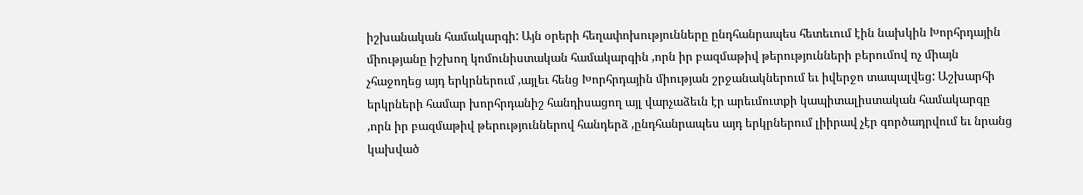իշխանական համակարգի: Այն օրերի հեղափոխությունները ընդհանրապես հետեւում էին նախկին Խորհրդային միությանը իշխող կոմունիստական համակարգին ,որն իր բազմաթիվ թերությունների բերումով ոչ միայն չհաջողեց այդ երկրներում ,այլեւ հենց Խորհրդային միության շրջանակներում եւ իվերջո տապալվեց: Աշխարհի երկրների համար խորհրդանիշ հանդիսացող այլ վարչաձեւն էր արեւմուտքի կապիտալիստական համակարգը ,որն իր բազմաթիվ թերություններով հանդերձ ,ընդհանրապես այդ երկրներում լիիրավ չէր գործադրվում եւ նրանց կախված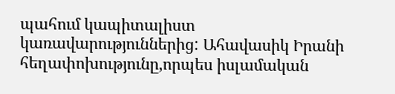պահում կապիտալիստ կառավարություններից: Ահավասիկ Իրանի հեղափոխությունը,որպես իսլամական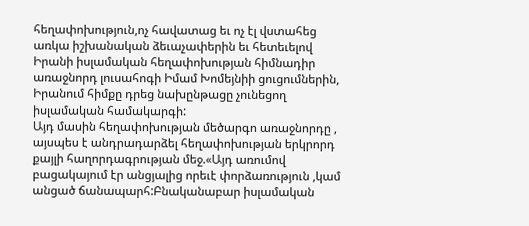հեղափոխություն,ոչ հավատաց եւ ոչ էլ վստահեց առկա իշխանական ձեւաչափերին եւ հետեւելով Իրանի իսլամական հեղափոխության հիմնադիր առաջնորդ լուսահոգի Իմամ Խոմեյնիի ցուցումներին, Իրանում հիմքը դրեց նախընթացը չունեցող իսլամական համակարգի:
Այդ մասին հեղափոխության մեծարգո առաջնորդը , այսպես է անդրադարձել հեղափոխության երկրորդ քայլի հաղորդագրության մեջ.«Այդ առումով բացակայում էր անցյալից որեւէ փորձառություն ,կամ անցած ճանապարհ:Բնականաբար իսլամական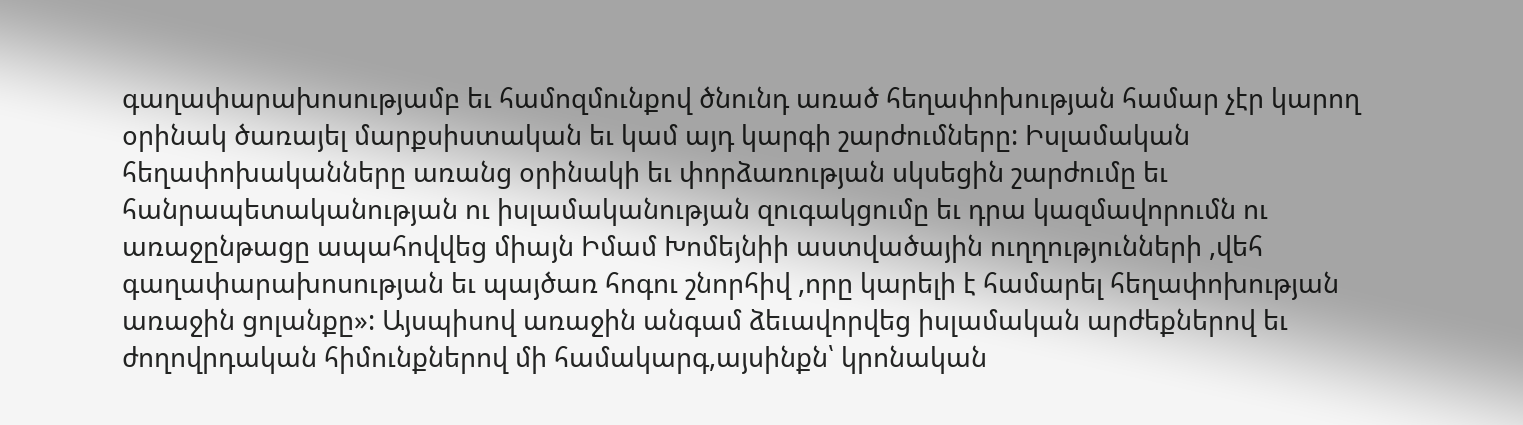գաղափարախոսությամբ եւ համոզմունքով ծնունդ առած հեղափոխության համար չէր կարող օրինակ ծառայել մարքսիստական եւ կամ այդ կարգի շարժումները: Իսլամական հեղափոխականները առանց օրինակի եւ փորձառության սկսեցին շարժումը եւ հանրապետականության ու իսլամականության զուգակցումը եւ դրա կազմավորումն ու առաջընթացը ապահովվեց միայն Իմամ Խոմեյնիի աստվածային ուղղությունների ,վեհ գաղափարախոսության եւ պայծառ հոգու շնորհիվ ,որը կարելի է համարել հեղափոխության առաջին ցոլանքը»: Այսպիսով առաջին անգամ ձեւավորվեց իսլամական արժեքներով եւ ժողովրդական հիմունքներով մի համակարգ,այսինքն՝ կրոնական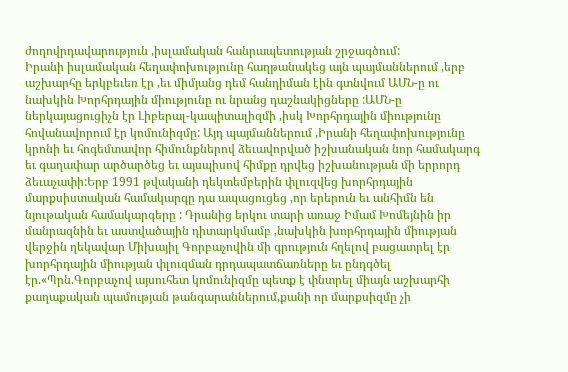ժողովրդավարություն ,իսլամական հանրապետության շրջագծում:
Իրանի իսլամական հեղափոխությունը հաղթանակեց այն պայմաններում ,երբ աշխարհը երկբեւեռ էր ,եւ միմյանց դեմ հանդիման էին գտնվում ԱՄՆ-ը ու նախկին Խորհրդային միությունը ու նրանց դաշնակիցները :ԱՄՆ-ը ներկայացուցիչն էր Լիբերալ-կապիտալիզմի ,իսկ Խորհրդային միությունը հովանավորում էր կոմունիզմը: Այդ պայմաններում ,Իրանի հեղափոխությունը կրոնի եւ հոգեմտավոր հիմունքներով ձեւավորված իշխանական նոր համակարգ եւ գաղափար արծարծեց եւ այսպիսով հիմքը դրվեց իշխանության մի երրորդ ձեւաչափի:Երբ 1991 թվականի դեկտեմբերին փլուզվեց խորհրդային մարքսիստական համակարգը դա ապացուցեց ,որ երերուն եւ անհիմն են նյութական համակարգերը : Դրանից երկու տարի առաջ Իմամ Խոմեյնին իր մանրազնին եւ աստվածային դիտարկմամբ ,նախկին խորհրդային միության վերջին ղեկավար Միխայիլ Գորբաչովին մի գրություն հղելով բացատրել էր խորհրդային միության փլուզման դրդապատճառները եւ ընդգծել էր.«Պրն.Գորբաչով այսուհետ կոմունիզմը պետք է փնտրել միայն աշխարհի քաղաքական պամության թանգարաններում,քանի որ մարքսիզմը չի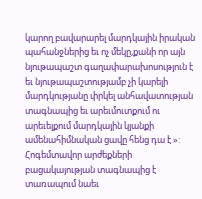կարող բավարարել մարդկային իրական պահանջներից եւ ոչ մեկը,քանի որ այն նյութապաշտ գաղափարախոսություն է եւ նյութապաշտությամբ չի կարելի մարդկությանը փրկել անհավատության տագնապից եւ արեւմուտքում ու արեւելքում մարդկային կյանքի ամենահիմնական ցավը հենց դա է »: Հոգեմտավոր արժեքների բացակայության տագնապից է տառապում նաեւ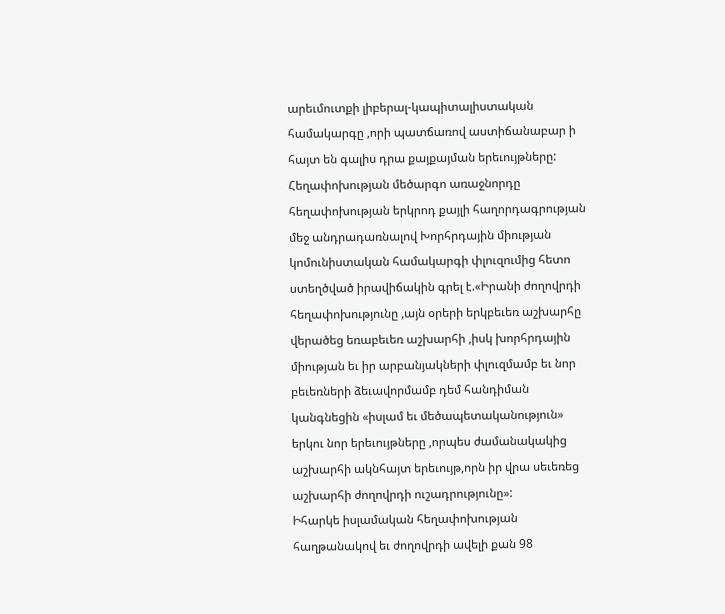արեւմուտքի լիբերալ-կապիտալիստական համակարգը ,որի պատճառով աստիճանաբար ի հայտ են գալիս դրա քայքայման երեւույթները: Հեղափոխության մեծարգո առաջնորդը հեղափոխության երկրոդ քայլի հաղորդագրության մեջ անդրադառնալով Խորհրդային միության կոմունիստական համակարգի փլուզումից հետո ստեղծված իրավիճակին գրել է.«Իրանի ժողովրդի հեղափոխությունը ,այն օրերի երկբեւեռ աշխարհը վերածեց եռաբեւեռ աշխարհի ,իսկ խորհրդային միության եւ իր արբանյակների փլուզմամբ եւ նոր բեւեռների ձեւավորմամբ դեմ հանդիման կանգնեցին «իսլամ եւ մեծապետականություն» երկու նոր երեւույթները ,որպես ժամանակակից աշխարհի ակնհայտ երեւույթ,որն իր վրա սեւեռեց աշխարհի ժողովրդի ուշադրությունը»:
Իհարկե իսլամական հեղափոխության հաղթանակով եւ ժողովրդի ավելի քան 98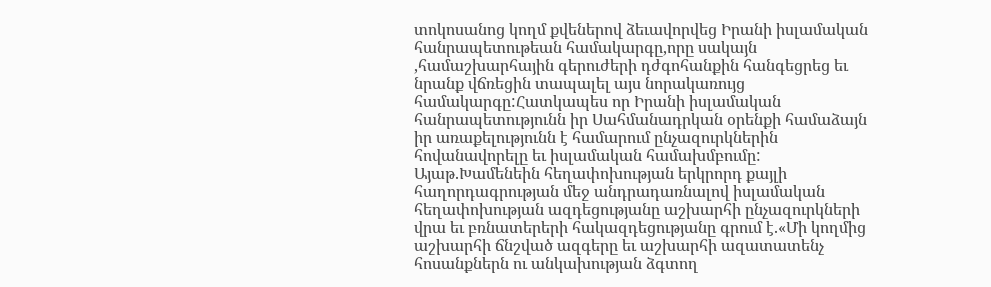տոկոսանոց կողմ քվեներով ձեւավորվեց Իրանի իսլամական հանրապետութեան համակարգը,որը սակայն ,համաշխարհային գերուժերի դժգոհանքին հանգեցրեց եւ նրանք վճռեցին տապալել այս նորակառույց համակարգը:Հատկապես որ Իրանի իսլամական հանրապետությունն իր Սահմանադրկան օրենքի համաձայն իր առաքելությունն է համարում ընչազուրկներին հովանավորելը եւ իսլամական համախմբումը: Այաթ.Խամենեին հեղափոխության երկրորդ քայլի հաղորդագրության մեջ անդրադառնալով իսլամական հեղափոխության ազդեցությանը աշխարհի ընչազուրկների վրա եւ բռնատերերի հակազդեցությանը գրում է.«Մի կողմից աշխարհի ճնշված ազգերը եւ աշխարհի ազատատենչ հոսանքներն ու անկախության ձգտող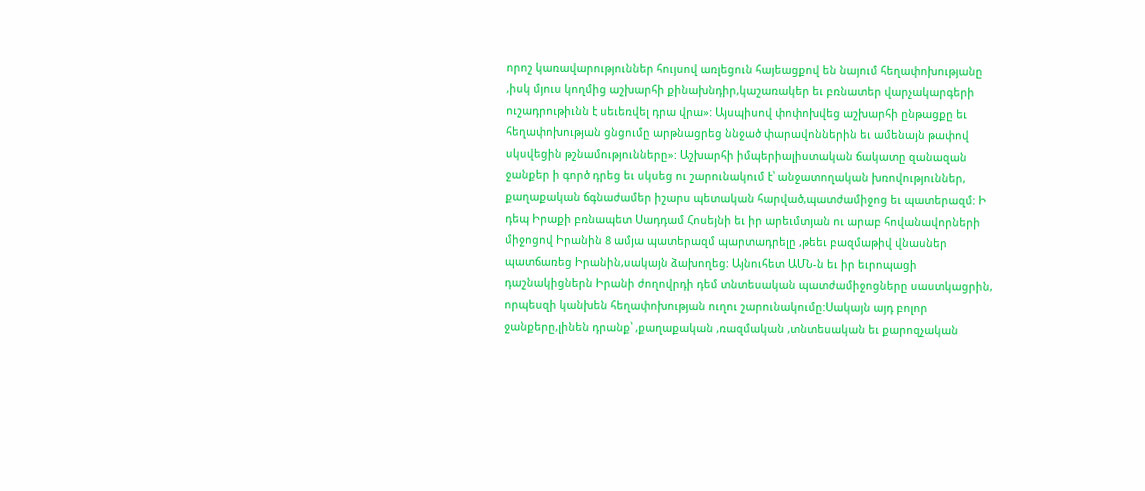որոշ կառավարություններ հույսով առլեցուն հայեացքով են նայում հեղափոխությանը ,իսկ մյուս կողմից աշխարհի քինախնդիր,կաշառակեր եւ բռնատեր վարչակարգերի ուշադրութիւնն է սեւեռվել դրա վրա»: Այսպիսով փոփոխվեց աշխարհի ընթացքը եւ հեղափոխության ցնցումը արթնացրեց ննջած փարավոններին եւ ամենայն թափով սկսվեցին թշնամությունները»: Աշխարհի իմպերիալիստական ճակատը զանազան ջանքեր ի գործ դրեց եւ սկսեց ու շարունակում է՝ անջատողական խռովություններ, քաղաքական ճգնաժամեր իշարս պետական հարված,պատժամիջոց եւ պատերազմ: Ի դեպ Իրաքի բռնապետ Սադդամ Հոսեյնի եւ իր արեւմտյան ու արաբ հովանավորների միջոցով Իրանին 8 ամյա պատերազմ պարտադրելը ,թեեւ բազմաթիվ վնասներ պատճառեց Իրանին,սակայն ձախողեց: Այնուհետ ԱՄՆ-ն եւ իր եւրոպացի դաշնակիցներն Իրանի ժողովրդի դեմ տնտեսական պատժամիջոցները սաստկացրին, որպեսզի կանխեն հեղափոխության ուղու շարունակումը:Սակայն այդ բոլոր ջանքերը,լինեն դրանք՝ ,քաղաքական ,ռազմական ,տնտեսական եւ քարոզչական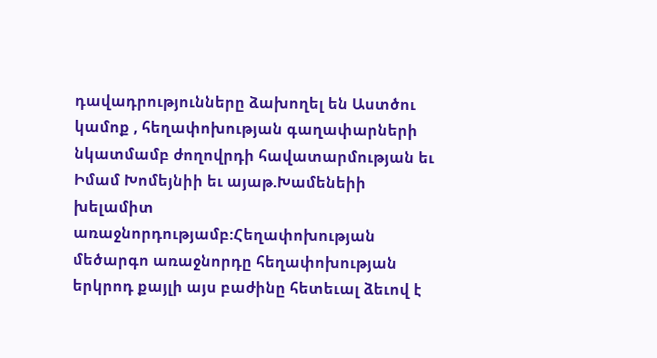դավադրությունները ձախողել են Աստծու կամոք , հեղափոխության գաղափարների նկատմամբ ժողովրդի հավատարմության եւ Իմամ Խոմեյնիի եւ այաթ.Խամենեիի խելամիտ առաջնորդությամբ:Հեղափոխության մեծարգո առաջնորդը հեղափոխության երկրոդ քայլի այս բաժինը հետեւալ ձեւով է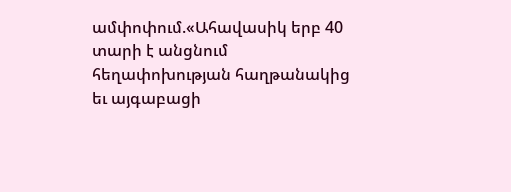ամփոփում.«Ահավասիկ երբ 40 տարի է անցնում հեղափոխության հաղթանակից եւ այգաբացի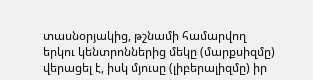տասնօրյակից, թշնամի համարվող երկու կենտրոններից մեկը (մարքսիզմը) վերացել է, իսկ մյուսը (լիբերալիզմը) իր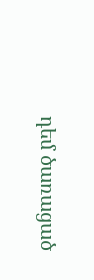դեմ ծառացած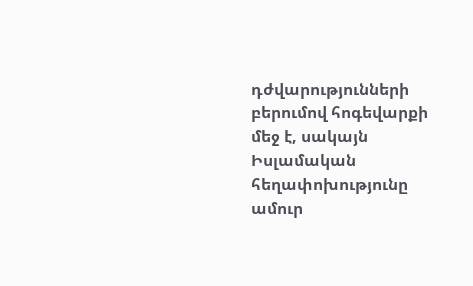դժվարությունների բերումով հոգեվարքի մեջ է, սակայն Իսլամական հեղափոխությունը ամուր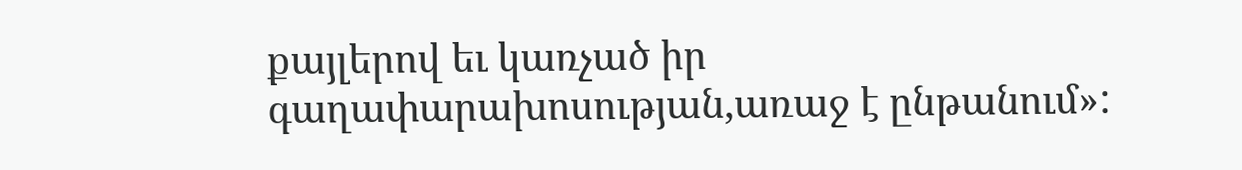քայլերով եւ կառչած իր գաղափարախոսության,առաջ է ընթանում»: